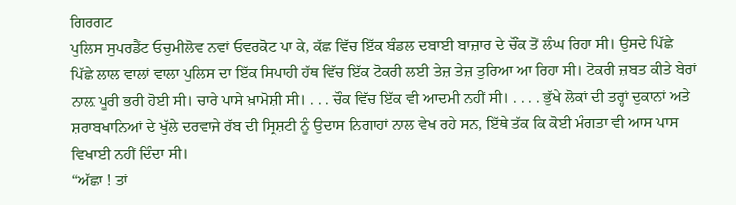ਗਿਰਗਟ
ਪੁਲਿਸ ਸੁਪਰਡੈਂਟ ਓਚੁਮੀਲੋਵ ਨਵਾਂ ਓਵਰਕੋਟ ਪਾ ਕੇ, ਕੱਛ ਵਿੱਚ ਇੱਕ ਬੰਡਲ ਦਬਾਈ ਬਾਜ਼ਾਰ ਦੇ ਚੌਂਕ ਤੋਂ ਲੰਘ ਰਿਹਾ ਸੀ। ਉਸਦੇ ਪਿੱਛੇ ਪਿੱਛੇ ਲਾਲ ਵਾਲਾਂ ਵਾਲਾ ਪੁਲਿਸ ਦਾ ਇੱਕ ਸਿਪਾਹੀ ਹੱਥ ਵਿੱਚ ਇੱਕ ਟੋਕਰੀ ਲਈ ਤੇਜ਼ ਤੇਜ਼ ਤੁਰਿਆ ਆ ਰਿਹਾ ਸੀ। ਟੋਕਰੀ ਜ਼ਬਤ ਕੀਤੇ ਬੇਰਾਂ ਨਾਲ਼ ਪੂਰੀ ਭਰੀ ਹੋਈ ਸੀ। ਚਾਰੇ ਪਾਸੇ ਖ਼ਾਮੋਸ਼ੀ ਸੀ। . . . ਚੌਕ ਵਿੱਚ ਇੱਕ ਵੀ ਆਦਮੀ ਨਹੀਂ ਸੀ। . . . . ਭੁੱਖੇ ਲੋਕਾਂ ਦੀ ਤਰ੍ਹਾਂ ਦੁਕਾਨਾਂ ਅਤੇ ਸ਼ਰਾਬਖਾਨਿਆਂ ਦੇ ਖੁੱਲੇ ਦਰਵਾਜੇ ਰੱਬ ਦੀ ਸ੍ਰਿਸ਼ਟੀ ਨੂੰ ਉਦਾਸ ਨਿਗਾਹਾਂ ਨਾਲ ਵੇਖ ਰਹੇ ਸਨ, ਇੱਥੇ ਤੱਕ ਕਿ ਕੋਈ ਮੰਗਤਾ ਵੀ ਆਸ ਪਾਸ ਵਿਖਾਈ ਨਹੀਂ ਦਿੰਦਾ ਸੀ।
“ਅੱਛਾ ! ਤਾਂ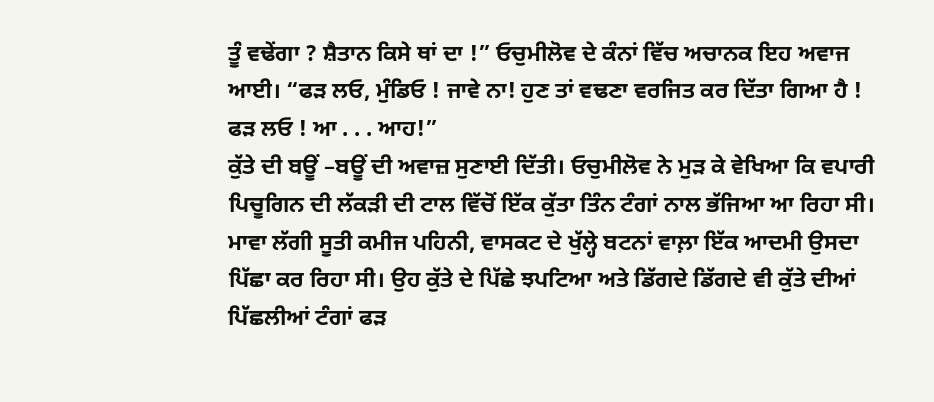ਤੂੰ ਵਢੇਂਗਾ ? ਸ਼ੈਤਾਨ ਕਿਸੇ ਥਾਂ ਦਾ !” ਓਚੁਮੀਲੋਵ ਦੇ ਕੰਨਾਂ ਵਿੱਚ ਅਚਾਨਕ ਇਹ ਅਵਾਜ ਆਈ। “ਫੜ ਲਓ, ਮੁੰਡਿਓ ! ਜਾਵੇ ਨਾ! ਹੁਣ ਤਾਂ ਵਢਣਾ ਵਰਜਿਤ ਕਰ ਦਿੱਤਾ ਗਿਆ ਹੈ ! ਫੜ ਲਓ ! ਆ . . . ਆਹ!”
ਕੁੱਤੇ ਦੀ ਬਊਂ –ਬਊਂ ਦੀ ਅਵਾਜ਼ ਸੁਣਾਈ ਦਿੱਤੀ। ਓਚੁਮੀਲੋਵ ਨੇ ਮੁੜ ਕੇ ਵੇਖਿਆ ਕਿ ਵਪਾਰੀ ਪਿਚੂਗਿਨ ਦੀ ਲੱਕੜੀ ਦੀ ਟਾਲ ਵਿੱਚੋਂ ਇੱਕ ਕੁੱਤਾ ਤਿੰਨ ਟੰਗਾਂ ਨਾਲ ਭੱਜਿਆ ਆ ਰਿਹਾ ਸੀ। ਮਾਵਾ ਲੱਗੀ ਸੂਤੀ ਕਮੀਜ ਪਹਿਨੀ, ਵਾਸਕਟ ਦੇ ਖੁੱਲ੍ਹੇ ਬਟਨਾਂ ਵਾਲ਼ਾ ਇੱਕ ਆਦਮੀ ਉਸਦਾ ਪਿੱਛਾ ਕਰ ਰਿਹਾ ਸੀ। ਉਹ ਕੁੱਤੇ ਦੇ ਪਿੱਛੇ ਝਪਟਿਆ ਅਤੇ ਡਿੱਗਦੇ ਡਿੱਗਦੇ ਵੀ ਕੁੱਤੇ ਦੀਆਂ ਪਿੱਛਲੀਆਂ ਟੰਗਾਂ ਫੜ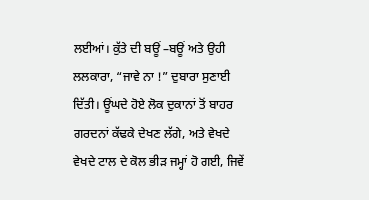ਲਈਆਂ। ਕੁੱਤੇ ਦੀ ਬਊਂ –ਬਊਂ ਅਤੇ ਉਹੀ ਲਲਕਾਰਾ, “ਜਾਵੇ ਨਾ !” ਦੁਬਾਰਾ ਸੁਣਾਈ ਦਿੱਤੀ। ਊਂਘਦੇ ਹੋਏ ਲੋਕ ਦੁਕਾਨਾਂ ਤੋਂ ਬਾਹਰ ਗਰਦਨਾਂ ਕੱਢਕੇ ਦੇਖਣ ਲੱਗੇ, ਅਤੇ ਵੇਖਦੇ ਵੇਖਦੇ ਟਾਲ ਦੇ ਕੋਲ ਭੀੜ ਜਮ੍ਹਾਂ ਹੋ ਗਈ, ਜਿਵੇਂ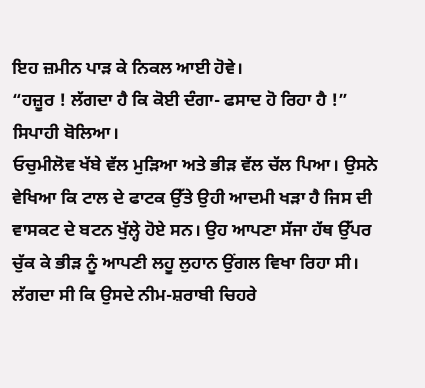ਇਹ ਜ਼ਮੀਨ ਪਾੜ ਕੇ ਨਿਕਲ ਆਈ ਹੋਵੇ।
“ਹਜ਼ੂਰ ! ਲੱਗਦਾ ਹੈ ਕਿ ਕੋਈ ਦੰਗਾ- ਫਸਾਦ ਹੋ ਰਿਹਾ ਹੈ !” ਸਿਪਾਹੀ ਬੋਲਿਆ।
ਓਚੁਮੀਲੋਵ ਖੱਬੇ ਵੱਲ ਮੁੜਿਆ ਅਤੇ ਭੀੜ ਵੱਲ ਚੱਲ ਪਿਆ। ਉਸਨੇ ਵੇਖਿਆ ਕਿ ਟਾਲ ਦੇ ਫਾਟਕ ਉੱਤੇ ਉਹੀ ਆਦਮੀ ਖੜਾ ਹੈ ਜਿਸ ਦੀ ਵਾਸਕਟ ਦੇ ਬਟਨ ਖੁੱਲ੍ਹੇ ਹੋਏ ਸਨ। ਉਹ ਆਪਣਾ ਸੱਜਾ ਹੱਥ ਉੱਪਰ ਚੁੱਕ ਕੇ ਭੀੜ ਨੂੰ ਆਪਣੀ ਲਹੂ ਲੁਹਾਨ ਉਂਗਲ ਵਿਖਾ ਰਿਹਾ ਸੀ। ਲੱਗਦਾ ਸੀ ਕਿ ਉਸਦੇ ਨੀਮ-ਸ਼ਰਾਬੀ ਚਿਹਰੇ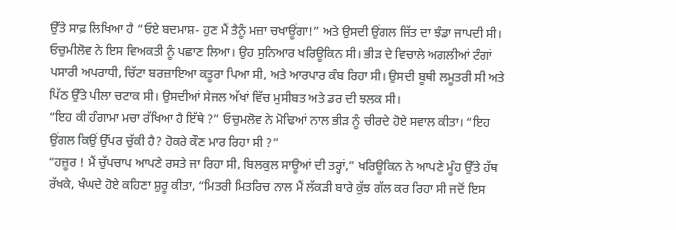ਉੱਤੇ ਸਾਫ਼ ਲਿਖਿਆ ਹੈ “ਓਏ ਬਦਮਾਸ਼- ਹੁਣ ਮੈਂ ਤੈਨੂੰ ਮਜ਼ਾ ਚਖਾਊਂਗਾ!” ਅਤੇ ਉਸਦੀ ਉਂਗਲ ਜਿੱਤ ਦਾ ਝੰਡਾ ਜਾਪਦੀ ਸੀ। ਓਚੁਮੀਲੋਵ ਨੇ ਇਸ ਵਿਅਕਤੀ ਨੂੰ ਪਛਾਣ ਲਿਆ। ਉਹ ਸੁਨਿਆਰ ਖਰਿਊਕਿਨ ਸੀ। ਭੀੜ ਦੇ ਵਿਚਾਲੇ ਅਗਲੀਆਂ ਟੰਗਾਂ ਪਸਾਰੀ ਅਪਰਾਧੀ, ਚਿੱਟਾ ਬਰਜ਼ਾਇਆ ਕਤੂਰਾ ਪਿਆ ਸੀ, ਅਤੇ ਆਰਪਾਰ ਕੰਬ ਰਿਹਾ ਸੀ। ਉਸਦੀ ਬੂਥੀ ਲਮੂਤਰੀ ਸੀ ਅਤੇ ਪਿੱਠ ਉੱਤੇ ਪੀਲਾ ਚਟਾਕ ਸੀ। ਉਸਦੀਆਂ ਸੇਜਲ ਅੱਖਾਂ ਵਿੱਚ ਮੁਸੀਬਤ ਅਤੇ ਡਰ ਦੀ ਝਲਕ ਸੀ।
“ਇਹ ਕੀ ਹੰਗਾਮਾ ਮਚਾ ਰੱਖਿਆ ਹੈ ਇੱਥੇ ?” ਓਚੁਮਲੋਵ ਨੇ ਮੋਢਿਆਂ ਨਾਲ ਭੀੜ ਨੂੰ ਚੀਰਦੇ ਹੋਏ ਸਵਾਲ ਕੀਤਾ। “ਇਹ ਉਂਗਲ ਕਿਉਂ ਉੱਪਰ ਚੁੱਕੀ ਹੈ? ਹੋਕਰੇ ਕੌਣ ਮਾਰ ਰਿਹਾ ਸੀ ?”
“ਹਜ਼ੂਰ ! ਮੈਂ ਚੁੱਪਚਾਪ ਆਪਣੇ ਰਸਤੇ ਜਾ ਰਿਹਾ ਸੀ, ਬਿਲਕੁਲ ਸਾਊਆਂ ਦੀ ਤਰ੍ਹਾਂ,” ਖਰਿਊਕਿਨ ਨੇ ਆਪਣੇ ਮੂੰਹ ਉੱਤੇ ਹੱਥ ਰੱਖਕੇ, ਖੰਘਦੇ ਹੋਏ ਕਹਿਣਾ ਸ਼ੁਰੂ ਕੀਤਾ, “ਮਿਤਰੀ ਮਿਤਰਿਚ ਨਾਲ ਮੈਂ ਲੱਕੜੀ ਬਾਰੇ ਕੁੱਝ ਗੱਲ ਕਰ ਰਿਹਾ ਸੀ ਜਦੋਂ ਇਸ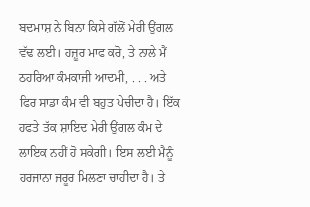ਬਦਮਾਸ਼ ਨੇ ਬਿਨਾ ਕਿਸੇ ਗੱਲੋਂ ਮੇਰੀ ਉਂਗਲ ਵੱਢ ਲਈ। ਹਜ਼ੂਰ ਮਾਫ ਕਰੋ, ਤੇ ਨਾਲੇ ਮੈਂ ਠਹਰਿਆ ਕੰਮਕਾਜੀ ਆਦਮੀ, . . . ਅਤੇ ਫਿਰ ਸਾਡਾ ਕੰਮ ਵੀ ਬਹੁਤ ਪੇਚੀਦਾ ਹੈ। ਇੱਕ ਹਫਤੇ ਤੱਕ ਸ਼ਾਇਦ ਮੇਰੀ ਉਂਗਲ ਕੰਮ ਦੇ ਲਾਇਕ ਨਹੀਂ ਹੋ ਸਕੇਗੀ। ਇਸ ਲਈ ਮੈਨੂੰ ਹਰਜਾਨਾ ਜਰੂਰ ਮਿਲਣਾ ਚਾਹੀਦਾ ਹੈ। ਤੇ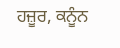ਹਜ਼ੂਰ, ਕਨੂੰਨ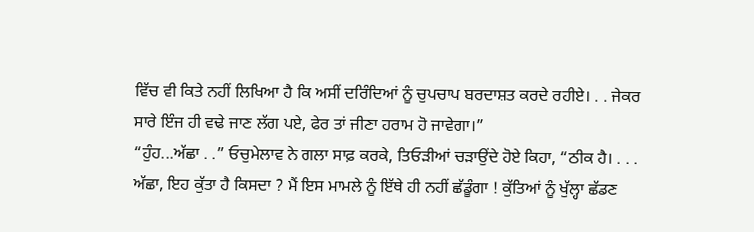ਵਿੱਚ ਵੀ ਕਿਤੇ ਨਹੀਂ ਲਿਖਿਆ ਹੈ ਕਿ ਅਸੀਂ ਦਰਿੰਦਿਆਂ ਨੂੰ ਚੁਪਚਾਪ ਬਰਦਾਸ਼ਤ ਕਰਦੇ ਰਹੀਏ। . . ਜੇਕਰ ਸਾਰੇ ਇੰਜ ਹੀ ਵਢੇ ਜਾਣ ਲੱਗ ਪਏ, ਫੇਰ ਤਾਂ ਜੀਣਾ ਹਰਾਮ ਹੋ ਜਾਵੇਗਾ।”
“ਹੁੰਹ...ਅੱਛਾ . .” ਓਚੁਮੇਲਾਵ ਨੇ ਗਲਾ ਸਾਫ਼ ਕਰਕੇ, ਤਿਓੜੀਆਂ ਚੜਾਉਂਦੇ ਹੋਏ ਕਿਹਾ, “ਠੀਕ ਹੈ। . . . ਅੱਛਾ, ਇਹ ਕੁੱਤਾ ਹੈ ਕਿਸਦਾ ? ਮੈਂ ਇਸ ਮਾਮਲੇ ਨੂੰ ਇੱਥੇ ਹੀ ਨਹੀਂ ਛੱਡੂੰਗਾ ! ਕੁੱਤਿਆਂ ਨੂੰ ਖੁੱਲ੍ਹਾ ਛੱਡਣ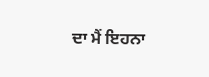ਦਾ ਮੈਂ ਇਹਨਾ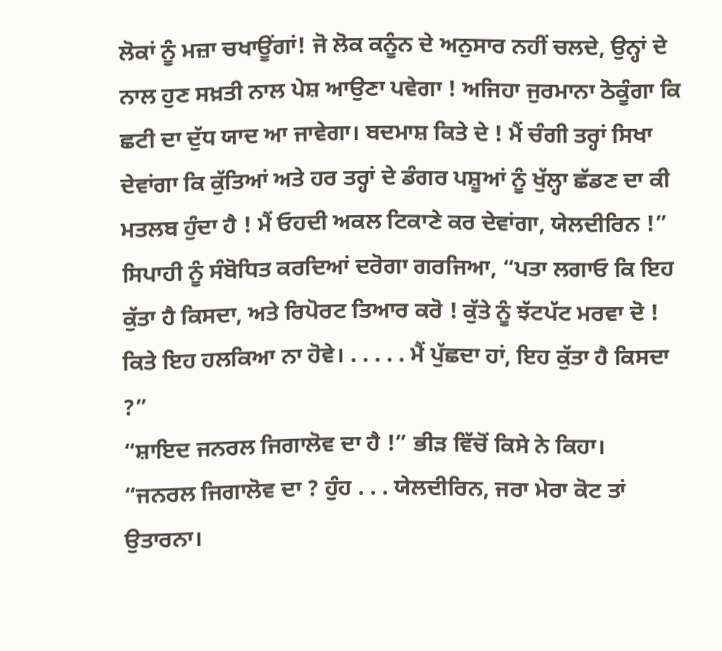ਲੋਕਾਂ ਨੂੰ ਮਜ਼ਾ ਚਖਾਊਂਗਾਂ! ਜੋ ਲੋਕ ਕਨੂੰਨ ਦੇ ਅਨੁਸਾਰ ਨਹੀਂ ਚਲਦੇ, ਉਨ੍ਹਾਂ ਦੇ ਨਾਲ ਹੁਣ ਸਖ਼ਤੀ ਨਾਲ ਪੇਸ਼ ਆਉਣਾ ਪਵੇਗਾ ! ਅਜਿਹਾ ਜੁਰਮਾਨਾ ਠੋਕੂੰਗਾ ਕਿ ਛਟੀ ਦਾ ਦੁੱਧ ਯਾਦ ਆ ਜਾਵੇਗਾ। ਬਦਮਾਸ਼ ਕਿਤੇ ਦੇ ! ਮੈਂ ਚੰਗੀ ਤਰ੍ਹਾਂ ਸਿਖਾ ਦੇਵਾਂਗਾ ਕਿ ਕੁੱਤਿਆਂ ਅਤੇ ਹਰ ਤਰ੍ਹਾਂ ਦੇ ਡੰਗਰ ਪਸ਼ੂਆਂ ਨੂੰ ਖੁੱਲ੍ਹਾ ਛੱਡਣ ਦਾ ਕੀ ਮਤਲਬ ਹੁੰਦਾ ਹੈ ! ਮੈਂ ਓਹਦੀ ਅਕਲ ਟਿਕਾਣੇ ਕਰ ਦੇਵਾਂਗਾ, ਯੇਲਦੀਰਿਨ !”
ਸਿਪਾਹੀ ਨੂੰ ਸੰਬੋਧਿਤ ਕਰਦਿਆਂ ਦਰੋਗਾ ਗਰਜਿਆ, “ਪਤਾ ਲਗਾਓ ਕਿ ਇਹ ਕੁੱਤਾ ਹੈ ਕਿਸਦਾ, ਅਤੇ ਰਿਪੋਰਟ ਤਿਆਰ ਕਰੋ ! ਕੁੱਤੇ ਨੂੰ ਝੱਟਪੱਟ ਮਰਵਾ ਦੋ ! ਕਿਤੇ ਇਹ ਹਲਕਿਆ ਨਾ ਹੋਵੇ। . . . . . ਮੈਂ ਪੁੱਛਦਾ ਹਾਂ, ਇਹ ਕੁੱਤਾ ਹੈ ਕਿਸਦਾ ?”
“ਸ਼ਾਇਦ ਜਨਰਲ ਜਿਗਾਲੋਵ ਦਾ ਹੈ !” ਭੀੜ ਵਿੱਚੋਂ ਕਿਸੇ ਨੇ ਕਿਹਾ।
“ਜਨਰਲ ਜਿਗਾਲੋਵ ਦਾ ? ਹੁੰਹ . . . ਯੇਲਦੀਰਿਨ, ਜਰਾ ਮੇਰਾ ਕੋਟ ਤਾਂ ਉਤਾਰਨਾ।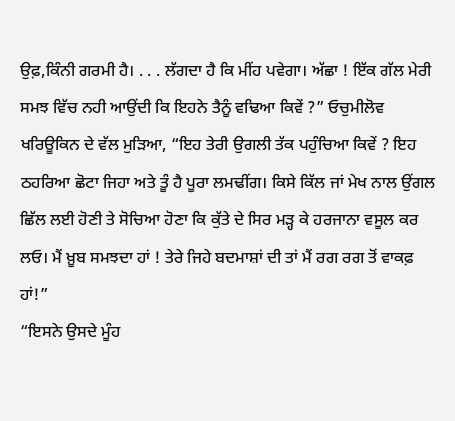ਉਫ਼,ਕਿੰਨੀ ਗਰਮੀ ਹੈ। . . . ਲੱਗਦਾ ਹੈ ਕਿ ਮੀਂਹ ਪਵੇਗਾ। ਅੱਛਾ ! ਇੱਕ ਗੱਲ ਮੇਰੀ ਸਮਝ ਵਿੱਚ ਨਹੀ ਆਉਂਦੀ ਕਿ ਇਹਨੇ ਤੈਨੂੰ ਵਢਿਆ ਕਿਵੇਂ ?” ਓਚੁਮੀਲੋਵ ਖਰਿਊਕਿਨ ਦੇ ਵੱਲ ਮੁੜਿਆ, “ਇਹ ਤੇਰੀ ਉਗਲੀ ਤੱਕ ਪਹੁੰਚਿਆ ਕਿਵੇਂ ? ਇਹ ਠਹਰਿਆ ਛੋਟਾ ਜਿਹਾ ਅਤੇ ਤੂੰ ਹੈ ਪੂਰਾ ਲਮਢੀਂਗ। ਕਿਸੇ ਕਿੱਲ ਜਾਂ ਮੇਖ ਨਾਲ ਉਂਗਲ ਛਿੱਲ ਲਈ ਹੋਣੀ ਤੇ ਸੋਚਿਆ ਹੋਣਾ ਕਿ ਕੁੱਤੇ ਦੇ ਸਿਰ ਮੜ੍ਹ ਕੇ ਹਰਜਾਨਾ ਵਸੂਲ ਕਰ ਲਓ। ਮੈਂ ਖ਼ੂਬ ਸਮਝਦਾ ਹਾਂ ! ਤੇਰੇ ਜਿਹੇ ਬਦਮਾਸ਼ਾਂ ਦੀ ਤਾਂ ਮੈਂ ਰਗ ਰਗ ਤੋਂ ਵਾਕਫ਼ ਹਾਂ!”
“ਇਸਨੇ ਉਸਦੇ ਮੂੰਹ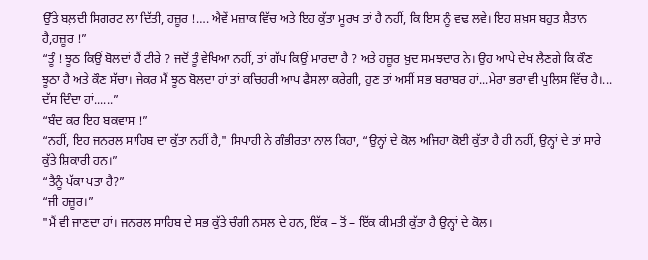ਉੱਤੇ ਬਲ਼ਦੀ ਸਿਗਰਟ ਲਾ ਦਿੱਤੀ, ਹਜ਼ੂਰ !…. ਐਵੇਂ ਮਜ਼ਾਕ ਵਿੱਚ ਅਤੇ ਇਹ ਕੁੱਤਾ ਮੂਰਖ ਤਾਂ ਹੈ ਨਹੀਂ, ਕਿ ਇਸ ਨੂੰ ਵਢ ਲਵੇ। ਇਹ ਸ਼ਖ਼ਸ ਬਹੁਤ ਸ਼ੈਤਾਨ ਹੈ,ਹਜ਼ੂਰ !”
“ਤੂੰ ! ਝੂਠ ਕਿਉਂ ਬੋਲਦਾਂ ਹੈਂ ਟੀਰੇ ? ਜਦੋਂ ਤੂੰ ਵੇਖਿਆ ਨਹੀਂ, ਤਾਂ ਗੱਪ ਕਿਉਂ ਮਾਰਦਾ ਹੈ ? ਅਤੇ ਹਜ਼ੂਰ ਖ਼ੁਦ ਸਮਝਦਾਰ ਨੇ। ਉਹ ਆਪੇ ਦੇਖ ਲੈਣਗੇ ਕਿ ਕੌਣ ਝੂਠਾ ਹੈ ਅਤੇ ਕੌਣ ਸੱਚਾ। ਜੇਕਰ ਮੈਂ ਝੂਠ ਬੋਲਦਾ ਹਾਂ ਤਾਂ ਕਚਿਹਰੀ ਆਪ ਫੈਸਲਾ ਕਰੇਗੀ, ਹੁਣ ਤਾਂ ਅਸੀਂ ਸਭ ਬਰਾਬਰ ਹਾਂ...ਮੇਰਾ ਭਰਾ ਵੀ ਪੁਲਿਸ ਵਿੱਚ ਹੈ।... ਦੱਸ ਦਿੰਦਾ ਹਾਂ......”
“ਬੰਦ ਕਰ ਇਹ ਬਕਵਾਸ !”
“ਨਹੀਂ, ਇਹ ਜਨਰਲ ਸਾਹਿਬ ਦਾ ਕੁੱਤਾ ਨਹੀਂ ਹੈ," ਸਿਪਾਹੀ ਨੇ ਗੰਭੀਰਤਾ ਨਾਲ ਕਿਹਾ, “ਉਨ੍ਹਾਂ ਦੇ ਕੋਲ ਅਜਿਹਾ ਕੋਈ ਕੁੱਤਾ ਹੈ ਹੀ ਨਹੀਂ, ਉਨ੍ਹਾਂ ਦੇ ਤਾਂ ਸਾਰੇ ਕੁੱਤੇ ਸ਼ਿਕਾਰੀ ਹਨ।”
“ਤੈਨੂੰ ਪੱਕਾ ਪਤਾ ਹੈ?”
“ਜੀ ਹਜ਼ੂਰ।”
"ਮੈਂ ਵੀ ਜਾਣਦਾ ਹਾਂ। ਜਨਰਲ ਸਾਹਿਬ ਦੇ ਸਭ ਕੁੱਤੇ ਚੰਗੀ ਨਸਲ ਦੇ ਹਨ, ਇੱਕ – ਤੋਂ – ਇੱਕ ਕੀਮਤੀ ਕੁੱਤਾ ਹੈ ਉਨ੍ਹਾਂ ਦੇ ਕੋਲ।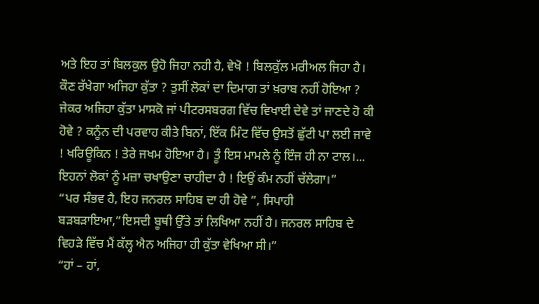ਅਤੇ ਇਹ ਤਾਂ ਬਿਲਕੁਲ ਉਹੋ ਜਿਹਾ ਨਹੀ ਹੈ, ਵੇਖੋ ! ਬਿਲਕੁੱਲ ਮਰੀਅਲ ਜਿਹਾ ਹੈ। ਕੌਣ ਰੱਖੇਗਾ ਅਜਿਹਾ ਕੁੱਤਾ ? ਤੁਸੀਂ ਲੋਕਾਂ ਦਾ ਦਿਮਾਗ ਤਾਂ ਖ਼ਰਾਬ ਨਹੀਂ ਹੋਇਆ ? ਜੇਕਰ ਅਜਿਹਾ ਕੁੱਤਾ ਮਾਸਕੋ ਜਾਂ ਪੀਟਰਸਬਰਗ ਵਿੱਚ ਵਿਖਾਈ ਦੇਵੇ ਤਾਂ ਜਾਣਦੇ ਹੋ ਕੀ ਹੋਵੇ ? ਕਨੂੰਨ ਦੀ ਪਰਵਾਹ ਕੀਤੇ ਬਿਨਾਂ, ਇੱਕ ਮਿੰਟ ਵਿੱਚ ਉਸਤੋਂ ਛੁੱਟੀ ਪਾ ਲਈ ਜਾਵੇ ! ਖਰਿਊਕਿਨ ! ਤੇਰੇ ਜਖਮ ਹੋਇਆ ਹੈ। ਤੂੰ ਇਸ ਮਾਮਲੇ ਨੂੰ ਇੰਜ ਹੀ ਨਾ ਟਾਲ।... ਇਹਨਾਂ ਲੋਕਾਂ ਨੂੰ ਮਜ਼ਾ ਚਖਾਉਣਾ ਚਾਹੀਦਾ ਹੈ ! ਇਉਂ ਕੰਮ ਨਹੀਂ ਚੱਲੇਗਾ।”
“ਪਰ ਸੰਭਵ ਹੈ, ਇਹ ਜਨਰਲ ਸਾਹਿਬ ਦਾ ਹੀ ਹੋਵੇ ”, ਸਿਪਾਹੀ ਬੜਬੜਾਇਆ,”ਇਸਦੀ ਬੂਥੀ ਉੱਤੇ ਤਾਂ ਲਿਖਿਆ ਨਹੀਂ ਹੈ। ਜਨਰਲ ਸਾਹਿਬ ਦੇ ਵਿਹੜੇ ਵਿੱਚ ਮੈਂ ਕੱਲ੍ਹ ਐਨ ਅਜਿਹਾ ਹੀ ਕੁੱਤਾ ਵੇਖਿਆ ਸੀ।”
“ਹਾਂ – ਹਾਂ,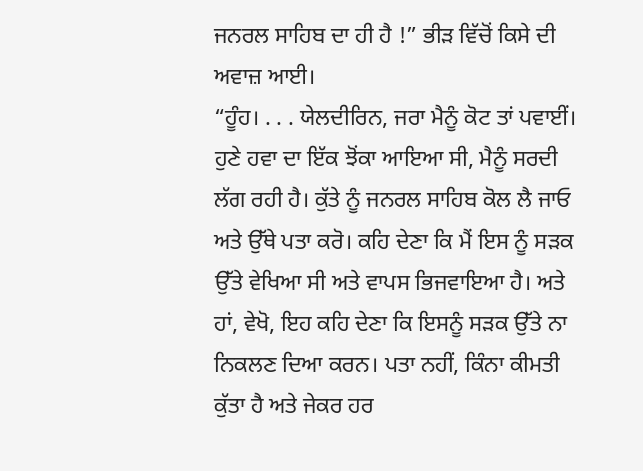ਜਨਰਲ ਸਾਹਿਬ ਦਾ ਹੀ ਹੈ !” ਭੀੜ ਵਿੱਚੋਂ ਕਿਸੇ ਦੀ ਅਵਾਜ਼ ਆਈ।
“ਹੂੰਹ। . . . ਯੇਲਦੀਰਿਨ, ਜਰਾ ਮੈਨੂੰ ਕੋਟ ਤਾਂ ਪਵਾਈਂ। ਹੁਣੇ ਹਵਾ ਦਾ ਇੱਕ ਝੋਂਕਾ ਆਇਆ ਸੀ, ਮੈਨੂੰ ਸਰਦੀ ਲੱਗ ਰਹੀ ਹੈ। ਕੁੱਤੇ ਨੂੰ ਜਨਰਲ ਸਾਹਿਬ ਕੋਲ ਲੈ ਜਾਓ ਅਤੇ ਉੱਥੇ ਪਤਾ ਕਰੋ। ਕਹਿ ਦੇਣਾ ਕਿ ਮੈਂ ਇਸ ਨੂੰ ਸੜਕ ਉੱਤੇ ਵੇਖਿਆ ਸੀ ਅਤੇ ਵਾਪਸ ਭਿਜਵਾਇਆ ਹੈ। ਅਤੇ ਹਾਂ, ਵੇਖੋ, ਇਹ ਕਹਿ ਦੇਣਾ ਕਿ ਇਸਨੂੰ ਸੜਕ ਉੱਤੇ ਨਾ ਨਿਕਲਣ ਦਿਆ ਕਰਨ। ਪਤਾ ਨਹੀਂ, ਕਿੰਨਾ ਕੀਮਤੀ ਕੁੱਤਾ ਹੈ ਅਤੇ ਜੇਕਰ ਹਰ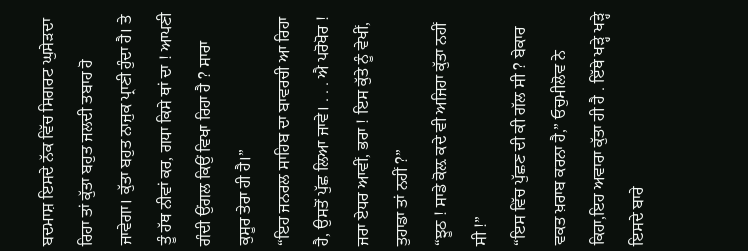ਬਦਮਾਸ਼ ਇਸਦੇ ਨੱਕ ਵਿੱਚ ਸਿਗਰਟ ਘੁਸੇੜਦਾ ਰਿਹਾ ਤਾਂ ਕੁੱਤਾ ਬਹੁਤ ਜਲਦੀ ਤਬਾਹ ਹੋ ਜਾਵੇਗਾ। ਕੁੱਤਾ ਬਹੁਤ ਨਾਜੁਕ ਪ੍ਰਾਣੀ ਹੁੰਦਾ ਹੈ। ਤੇ ਤੂੰ ਹੱਥ ਨੀਵਾਂ ਕਰ, ਗਧਾ ਕਿਸੇ ਥਾਂ ਦਾ ! ਆਪਣੀ ਗੰਦੀ ਉਂਗਲ ਕਿਉਂ ਵਿਖਾ ਰਿਹਾ ਹੈ ? ਸਾਰਾ ਕੁਸੂਰ ਤੇਰਾ ਹੀ ਹੈ।”
“ਇਹ ਜਨਰਲ ਸਾਹਿਬ ਦਾ ਬਾਵਰਚੀ ਆ ਰਿਹਾ ਹੈ, ਉਸਤੋਂ ਪੁੱਛ ਲਿਆ ਜਾਵੇ। . . . ਐ ਪਰੋਖੋਰ ! ਜਰਾ ਏਧਰ ਆਵੀਂ, ਭਰਾ ! ਇਸ ਕੁੱਤੇ ਨੂੰ ਵੇਖੀਂ, ਤੁਹਾਡਾ ਤਾਂ ਨਹੀਂ ?”
“ਝੂਠ ! ਸਾਡੇ ਕੋਲ਼ ਕਦੇ ਵੀ ਅਜਿਹਾ ਕੁੱਤਾ ਨਹੀਂ ਸੀ !”
“ਇਸ ਵਿੱਚ ਪੁੱਛਣ ਦੀ ਕੀ ਗੱਲ ਸੀ ? ਬੇਕਾਰ ਵਕਤ ਖ਼ਰਾਬ ਕਰਨਾ ਹੈ,” ਓਚੁਮੀਲੋਵ ਨੇ ਕਿਹਾ,ਇਹ ਅਵਾਰਾ ਕੁੱਤਾ ਹੀ ਹੈ . ਇੱਥੇ ਖੜ੍ਹੇ ਖੜ੍ਹੇ ਇਸਦੇ ਬਾਰੇ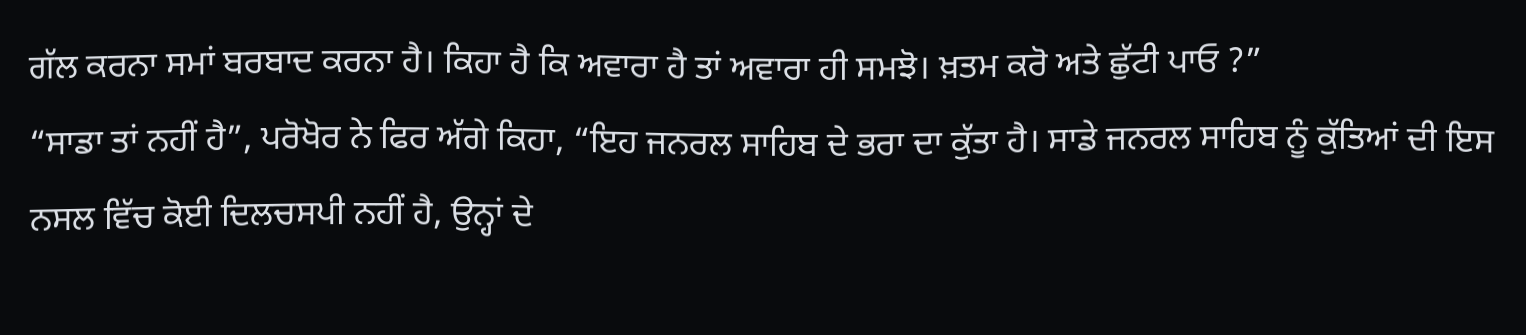ਗੱਲ ਕਰਨਾ ਸਮਾਂ ਬਰਬਾਦ ਕਰਨਾ ਹੈ। ਕਿਹਾ ਹੈ ਕਿ ਅਵਾਰਾ ਹੈ ਤਾਂ ਅਵਾਰਾ ਹੀ ਸਮਝੋ। ਖ਼ਤਮ ਕਰੋ ਅਤੇ ਛੁੱਟੀ ਪਾਓ ?”
“ਸਾਡਾ ਤਾਂ ਨਹੀਂ ਹੈ”, ਪਰੋਖੋਰ ਨੇ ਫਿਰ ਅੱਗੇ ਕਿਹਾ, “ਇਹ ਜਨਰਲ ਸਾਹਿਬ ਦੇ ਭਰਾ ਦਾ ਕੁੱਤਾ ਹੈ। ਸਾਡੇ ਜਨਰਲ ਸਾਹਿਬ ਨੂੰ ਕੁੱਤਿਆਂ ਦੀ ਇਸ ਨਸਲ ਵਿੱਚ ਕੋਈ ਦਿਲਚਸਪੀ ਨਹੀਂ ਹੈ, ਉਨ੍ਹਾਂ ਦੇ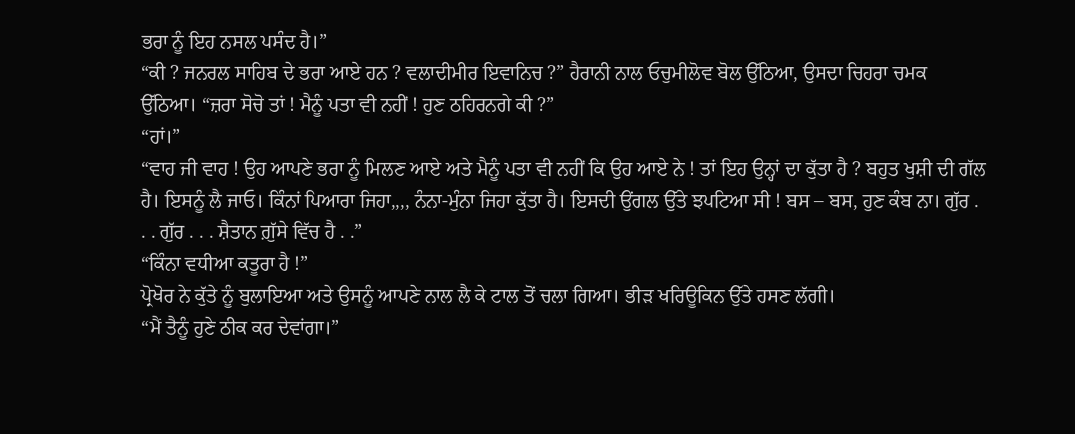ਭਰਾ ਨੂੰ ਇਹ ਨਸਲ ਪਸੰਦ ਹੈ।”
“ਕੀ ? ਜਨਰਲ ਸਾਹਿਬ ਦੇ ਭਰਾ ਆਏ ਹਨ ? ਵਲਾਦੀਮੀਰ ਇਵਾਨਿਚ ?” ਹੈਰਾਨੀ ਨਾਲ ਓਚੁਮੀਲੋਵ ਬੋਲ ਉੱਠਿਆ, ਉਸਦਾ ਚਿਹਰਾ ਚਮਕ ਉੱਠਿਆ। “ਜ਼ਰਾ ਸੋਚੋ ਤਾਂ ! ਮੈਨੂੰ ਪਤਾ ਵੀ ਨਹੀਂ ! ਹੁਣ ਠਹਿਰਨਗੇ ਕੀ ?”
“ਹਾਂ।”
“ਵਾਹ ਜੀ ਵਾਹ ! ਉਹ ਆਪਣੇ ਭਰਾ ਨੂੰ ਮਿਲਣ ਆਏ ਅਤੇ ਮੈਨੂੰ ਪਤਾ ਵੀ ਨਹੀਂ ਕਿ ਉਹ ਆਏ ਨੇ ! ਤਾਂ ਇਹ ਉਨ੍ਹਾਂ ਦਾ ਕੁੱਤਾ ਹੈ ? ਬਹੁਤ ਖੁਸ਼ੀ ਦੀ ਗੱਲ ਹੈ। ਇਸਨੂੰ ਲੈ ਜਾਓ। ਕਿੰਨਾਂ ਪਿਆਰਾ ਜਿਹਾ,,,, ਨੰਨਾ-ਮੁੰਨਾ ਜਿਹਾ ਕੁੱਤਾ ਹੈ। ਇਸਦੀ ਉਂਗਲ ਉੱਤੇ ਝਪਟਿਆ ਸੀ ! ਬਸ – ਬਸ, ਹੁਣ ਕੰਬ ਨਾ। ਗੁੱਰ . . . ਗੁੱਰ . . . ਸ਼ੈਤਾਨ ਗ਼ੁੱਸੇ ਵਿੱਚ ਹੈ . .”
“ਕਿੰਨਾ ਵਧੀਆ ਕਤੂਰਾ ਹੈ !”
ਪ੍ਰੋਖੋਰ ਨੇ ਕੁੱਤੇ ਨੂੰ ਬੁਲਾਇਆ ਅਤੇ ਉਸਨੂੰ ਆਪਣੇ ਨਾਲ ਲੈ ਕੇ ਟਾਲ ਤੋਂ ਚਲਾ ਗਿਆ। ਭੀੜ ਖਰਿਊਕਿਨ ਉੱਤੇ ਹਸਣ ਲੱਗੀ।
“ਮੈਂ ਤੈਨੂੰ ਹੁਣੇ ਠੀਕ ਕਰ ਦੇਵਾਂਗਾ।”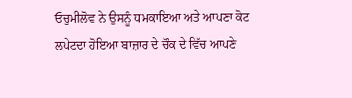ਓਚੁਮੀਲੋਵ ਨੇ ਉਸਨੂੰ ਧਮਕਾਇਆ ਅਤੇ ਆਪਣਾ ਕੋਟ ਲਪੇਟਦਾ ਹੋਇਆ ਬਾਜ਼ਾਰ ਦੇ ਚੌਕ ਦੇ ਵਿੱਚ ਆਪਣੇ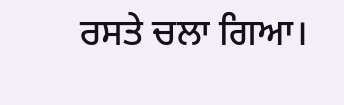ਰਸਤੇ ਚਲਾ ਗਿਆ।